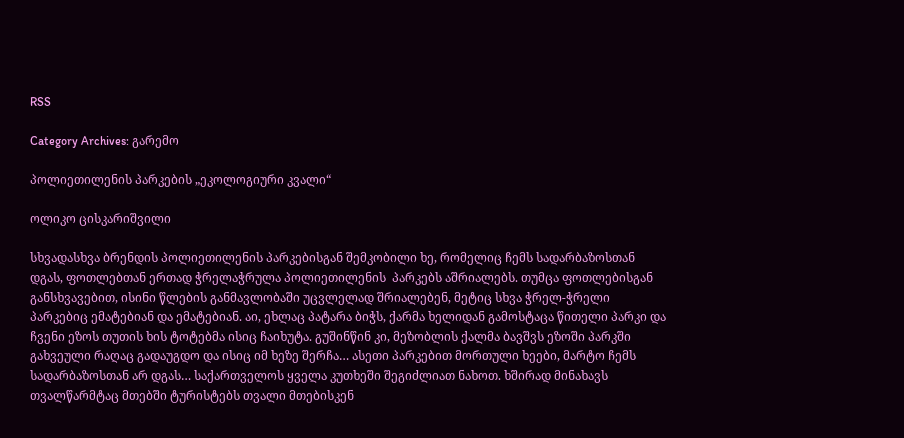RSS

Category Archives: გარემო

პოლიეთილენის პარკების „ეკოლოგიური კვალი“

ოლიკო ცისკარიშვილი

სხვადასხვა ბრენდის პოლიეთილენის პარკებისგან შემკობილი ხე, რომელიც ჩემს სადარბაზოსთან დგას, ფოთლებთან ერთად ჭრელაჭრულა პოლიეთილენის  პარკებს აშრიალებს. თუმცა ფოთლებისგან განსხვავებით, ისინი წლების განმავლობაში უცვლელად შრიალებენ, მეტიც სხვა ჭრელ-ჭრელი პარკებიც ემატებიან და ემატებიან. აი, ეხლაც პატარა ბიჭს, ქარმა ხელიდან გამოსტაცა წითელი პარკი და ჩვენი ეზოს თუთის ხის ტოტებმა ისიც ჩაიხუტა. გუშინწინ კი, მეზობლის ქალმა ბავშვს ეზოში პარკში გახვეული რაღაც გადაუგდო და ისიც იმ ხეზე შერჩა… ასეთი პარკებით მორთული ხეები, მარტო ჩემს სადარბაზოსთან არ დგას… საქართველოს ყველა კუთხეში შეგიძლიათ ნახოთ. ხშირად მინახავს თვალწარმტაც მთებში ტურისტებს თვალი მთებისკენ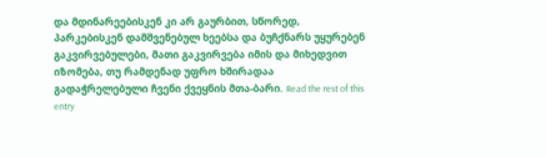და მდინარეებისკენ კი არ გაურბით, სწორედ, პარკებისკენ დამშვენებულ ხეებსა და ბუჩქნარს უყურებენ გაკვირვებულები, მათი გაკვირვება იმის და მიხედვით იზომება, თუ რამდენად უფრო ხშირადაა გადაჭრელებული ჩვენი ქვეყნის მთა-ბარი. Read the rest of this entry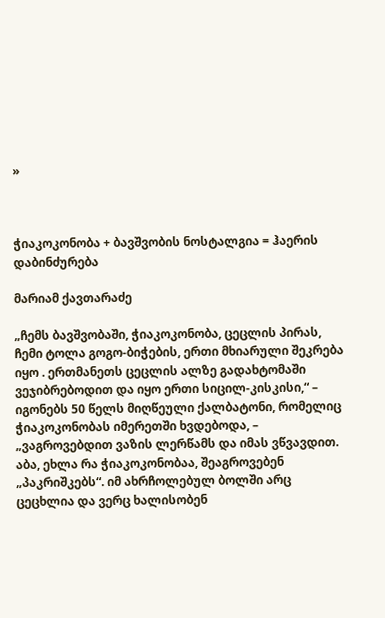»



ჭიაკოკონობა + ბავშვობის ნოსტალგია = ჰაერის დაბინძურება

მარიამ ქავთარაძე

„ჩემს ბავშვობაში, ჭიაკოკონობა, ცეცლის პირას, ჩემი ტოლა გოგო-ბიჭების, ერთი მხიარული შეკრება იყო . ერთმანეთს ცეცლის ალზე გადახტომაში ვეჯიბრებოდით და იყო ერთი სიცილ-კისკისი,“ – იგონებს 50 წელს მიღწეული ქალბატონი, რომელიც ჭიაკოკონობას იმერეთში ხვდებოდა, – „ვაგროვებდით ვაზის ლერწამს და იმას ვწვავდით. აბა, ეხლა რა ჭიაკოკონობაა, შეაგროვებენ „პაკრიშკებს“. იმ ახრჩოლებულ ბოლში არც ცეცხლია და ვერც ხალისობენ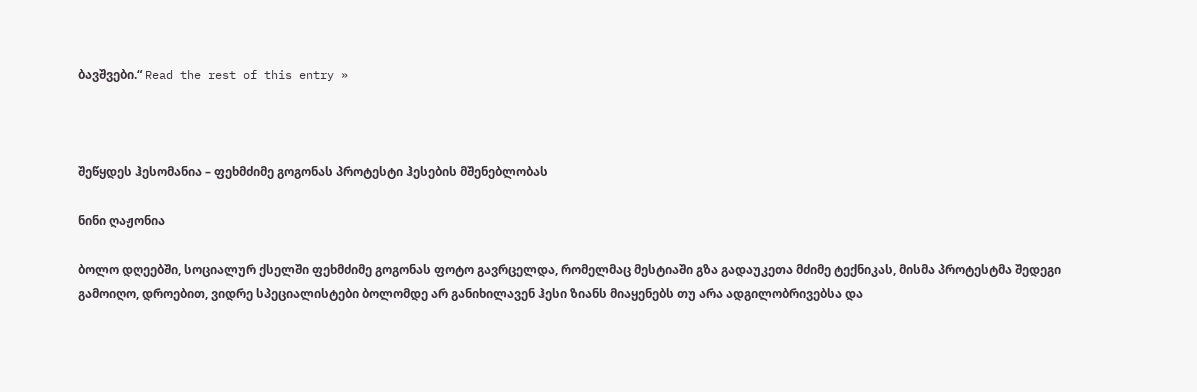ბავშვები.“ Read the rest of this entry »



შეწყდეს ჰესომანია – ფეხმძიმე გოგონას პროტესტი ჰესების მშენებლობას

ნინი ღაჟონია

ბოლო დღეებში, სოციალურ ქსელში ფეხმძიმე გოგონას ფოტო გავრცელდა, რომელმაც მესტიაში გზა გადაუკეთა მძიმე ტექნიკას, მისმა პროტესტმა შედეგი გამოიღო, დროებით, ვიდრე სპეციალისტები ბოლომდე არ განიხილავენ ჰესი ზიანს მიაყენებს თუ არა ადგილობრივებსა და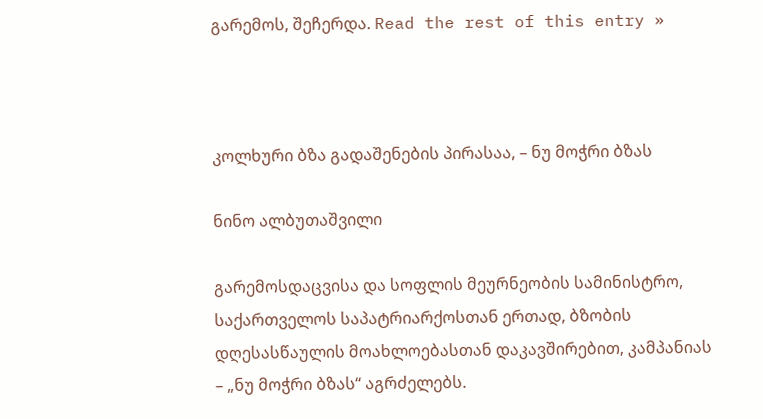გარემოს, შეჩერდა. Read the rest of this entry »



კოლხური ბზა გადაშენების პირასაა, – ნუ მოჭრი ბზას

ნინო ალბუთაშვილი

გარემოსდაცვისა და სოფლის მეურნეობის სამინისტრო, საქართველოს საპატრიარქოსთან ერთად, ბზობის დღესასწაულის მოახლოებასთან დაკავშირებით, კამპანიას – „ნუ მოჭრი ბზას“ აგრძელებს.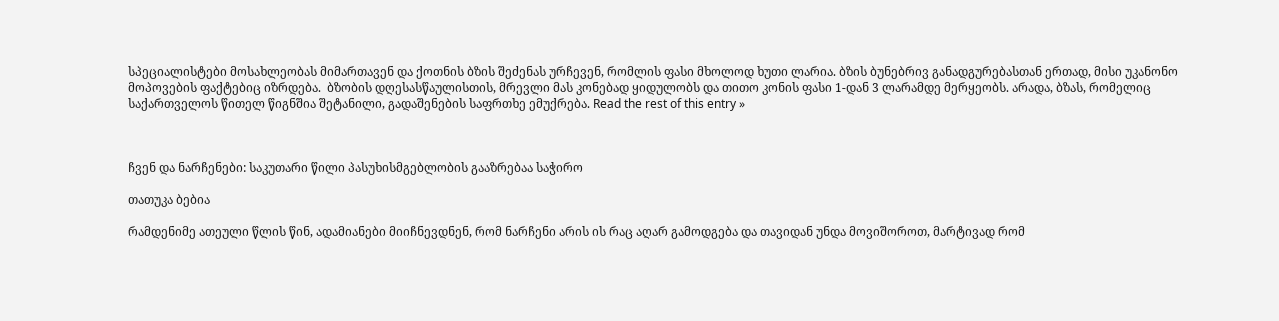სპეციალისტები მოსახლეობას მიმართავენ და ქოთნის ბზის შეძენას ურჩევენ, რომლის ფასი მხოლოდ ხუთი ლარია. ბზის ბუნებრივ განადგურებასთან ერთად, მისი უკანონო მოპოვების ფაქტებიც იზრდება.  ბზობის დღესასწაულისთის, მრევლი მას კონებად ყიდულობს და თითო კონის ფასი 1-დან 3 ლარამდე მერყეობს. არადა, ბზას, რომელიც  საქართველოს წითელ წიგნშია შეტანილი, გადაშენების საფრთხე ემუქრება. Read the rest of this entry »



ჩვენ და ნარჩენები: საკუთარი წილი პასუხისმგებლობის გააზრებაა საჭირო

თათუკა ბებია

რამდენიმე ათეული წლის წინ, ადამიანები მიიჩნევდნენ, რომ ნარჩენი არის ის რაც აღარ გამოდგება და თავიდან უნდა მოვიშოროთ, მარტივად რომ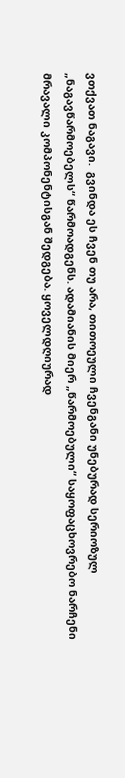ვთქვათ ნაგავი.  გვინდა ეს ჩვენ თუ არა, თითოეული ჩვენგანი უნებურად სერიოზულ „ნაგავწარმოებელს“ წარმოადგენს. ადამიანის მიერ „წარმოებული“ საყოფაცხოვრებო ნარჩენი მრავალი კომპონენტისგან შედგება. ყოველდღიურად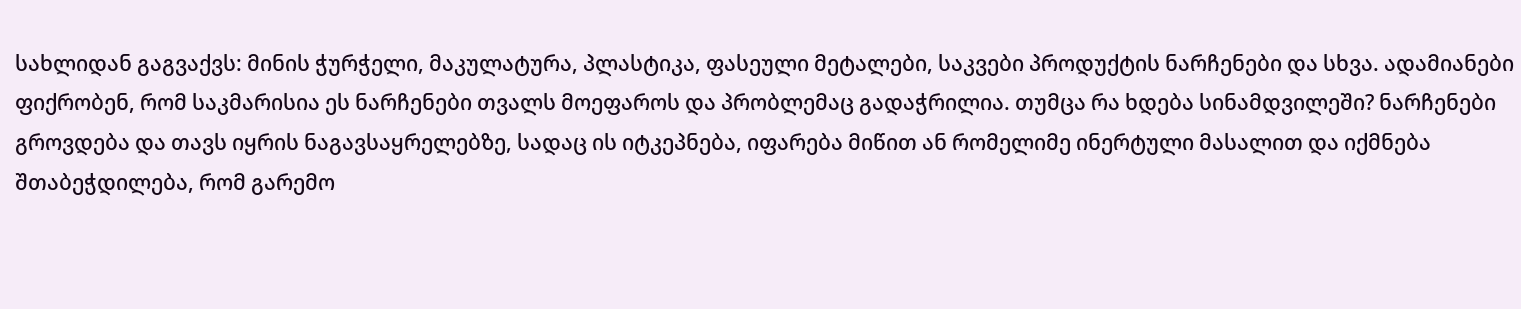სახლიდან გაგვაქვს: მინის ჭურჭელი, მაკულატურა, პლასტიკა, ფასეული მეტალები, საკვები პროდუქტის ნარჩენები და სხვა. ადამიანები ფიქრობენ, რომ საკმარისია ეს ნარჩენები თვალს მოეფაროს და პრობლემაც გადაჭრილია. თუმცა რა ხდება სინამდვილეში? ნარჩენები გროვდება და თავს იყრის ნაგავსაყრელებზე, სადაც ის იტკეპნება, იფარება მიწით ან რომელიმე ინერტული მასალით და იქმნება შთაბეჭდილება, რომ გარემო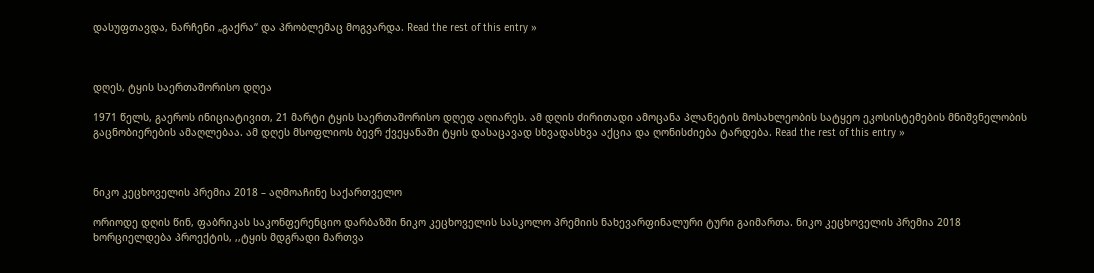დასუფთავდა, ნარჩენი „გაქრა“ და პრობლემაც მოგვარდა. Read the rest of this entry »



დღეს, ტყის საერთაშორისო დღეა

1971 წელს, გაეროს ინიციატივით, 21 მარტი ტყის საერთაშორისო დღედ აღიარეს. ამ დღის ძირითადი ამოცანა პლანეტის მოსახლეობის სატყეო ეკოსისტემების მნიშვნელობის გაცნობიერების ამაღლებაა. ამ დღეს მსოფლიოს ბევრ ქვეყანაში ტყის დასაცავად სხვადასხვა აქცია და ღონისძიება ტარდება. Read the rest of this entry »



ნიკო კეცხოველის პრემია 2018 – აღმოაჩინე საქართველო

ორიოდე დღის წინ, ფაბრიკას საკონფერენციო დარბაზში ნიკო კეცხოველის სასკოლო პრემიის ნახევარფინალური ტური გაიმართა. ნიკო კეცხოველის პრემია 2018 ხორციელდება პროექტის, ,,ტყის მდგრადი მართვა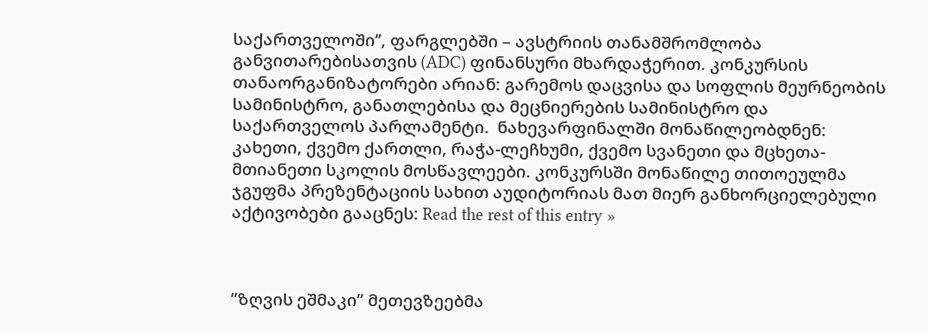საქართველოში’’, ფარგლებში – ავსტრიის თანამშრომლობა განვითარებისათვის (ADC) ფინანსური მხარდაჭერით. კონკურსის თანაორგანიზატორები არიან: გარემოს დაცვისა და სოფლის მეურნეობის სამინისტრო, განათლებისა და მეცნიერების სამინისტრო და საქართველოს პარლამენტი.  ნახევარფინალში მონაწილეობდნენ: კახეთი, ქვემო ქართლი, რაჭა-ლეჩხუმი, ქვემო სვანეთი და მცხეთა-მთიანეთი სკოლის მოსწავლეები. კონკურსში მონაწილე თითოეულმა ჯგუფმა პრეზენტაციის სახით აუდიტორიას მათ მიერ განხორციელებული აქტივობები გააცნეს: Read the rest of this entry »



”ზღვის ეშმაკი” მეთევზეებმა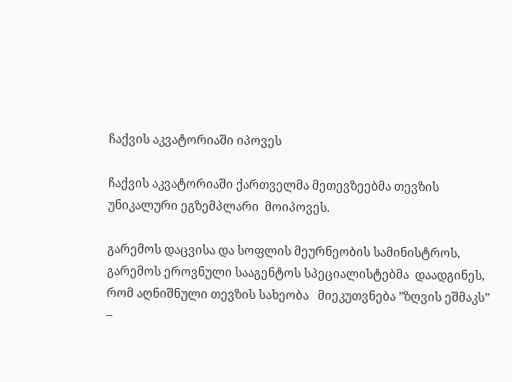ჩაქვის აკვატორიაში იპოვეს

ჩაქვის აკვატორიაში ქართველმა მეთევზეებმა თევზის უნიკალური ეგზემპლარი  მოიპოვეს.

გარემოს დაცვისა და სოფლის მეურნეობის სამინისტროს, გარემოს ეროვნული სააგენტოს სპეციალისტებმა  დაადგინეს, რომ აღნიშნული თევზის სახეობა   მიეკუთვნება ”ზღვის ეშმაკს” –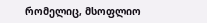რომელიც, მსოფლიო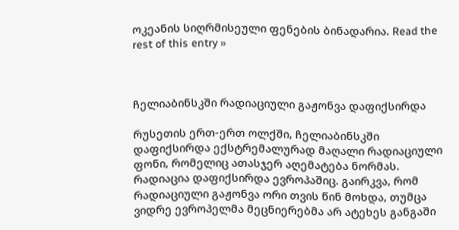ოკეანის სიღრმისეული ფენების ბინადარია. Read the rest of this entry »



ჩელიაბინსკში რადიაციული გაჟონვა დაფიქსირდა

რუსეთის ერთ-ერთ ოლქში, ჩელიაბინსკში დაფიქსირდა ექსტრემალურად მაღალი რადიაციული ფონი, რომელიც ათასჯერ აღემატება ნორმას. რადიაცია დაფიქსირდა ევროპაშიც. გაირკვა, რომ რადიაციული გაჟონვა ორი თვის წინ მოხდა, თუმცა ვიდრე ევროპელმა მეცნიერებმა არ ატეხეს განგაში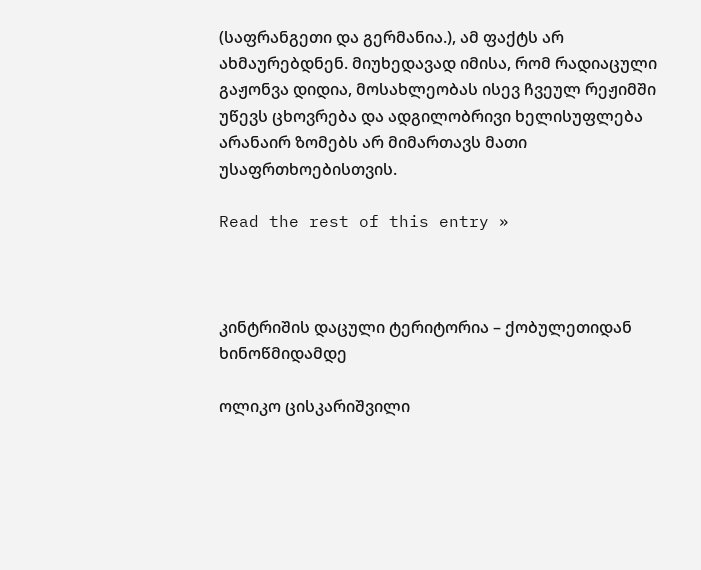(საფრანგეთი და გერმანია.), ამ ფაქტს არ ახმაურებდნენ. მიუხედავად იმისა, რომ რადიაცული გაჟონვა დიდია, მოსახლეობას ისევ ჩვეულ რეჟიმში უწევს ცხოვრება და ადგილობრივი ხელისუფლება არანაირ ზომებს არ მიმართავს მათი უსაფრთხოებისთვის.

Read the rest of this entry »



კინტრიშის დაცული ტერიტორია – ქობულეთიდან ხინოწმიდამდე

ოლიკო ცისკარიშვილი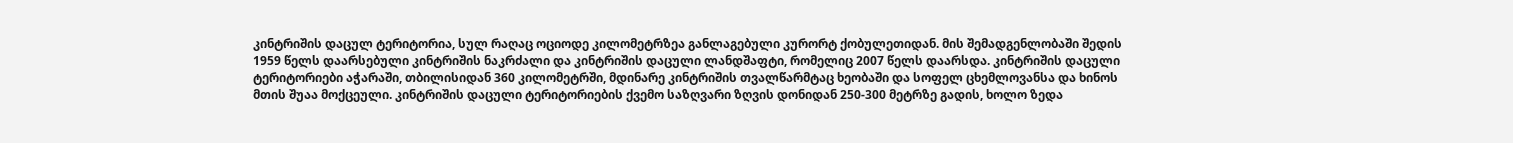კინტრიშის დაცულ ტერიტორია, სულ რაღაც ოციოდე კილომეტრზეა განლაგებული კურორტ ქობულეთიდან. მის შემადგენლობაში შედის 1959 წელს დაარსებული კინტრიშის ნაკრძალი და კინტრიშის დაცული ლანდშაფტი, რომელიც 2007 წელს დაარსდა. კინტრიშის დაცული ტერიტორიები აჭარაში, თბილისიდან 360 კილომეტრში, მდინარე კინტრიშის თვალწარმტაც ხეობაში და სოფელ ცხემლოვანსა და ხინოს მთის შუაა მოქცეული. კინტრიშის დაცული ტერიტორიების ქვემო საზღვარი ზღვის დონიდან 250-300 მეტრზე გადის, ხოლო ზედა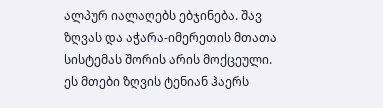ალპურ იალაღებს ებჯინება. შავ ზღვას და აჭარა-იმერეთის მთათა სისტემას შორის არის მოქცეული. ეს მთები ზღვის ტენიან ჰაერს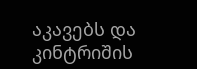აკავებს და კინტრიშის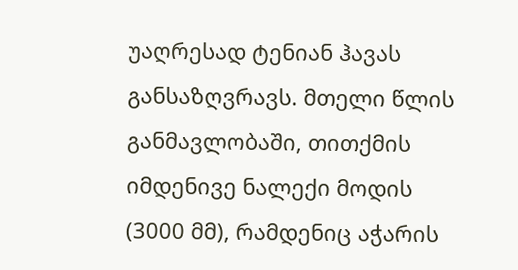უაღრესად ტენიან ჰავას განსაზღვრავს. მთელი წლის განმავლობაში, თითქმის იმდენივე ნალექი მოდის (3000 მმ), რამდენიც აჭარის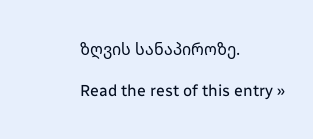ზღვის სანაპიროზე.

Read the rest of this entry »